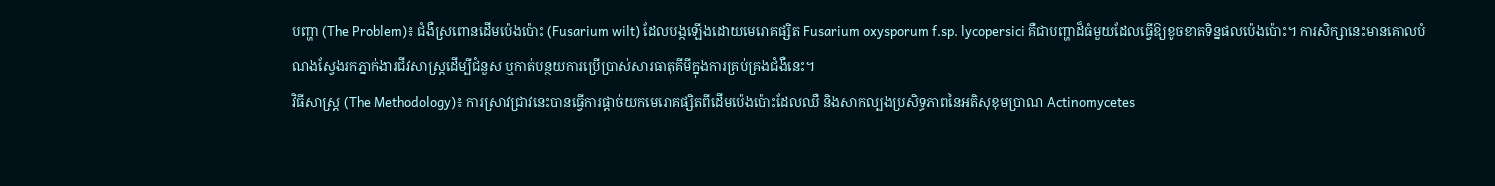បញ្ហា (The Problem)៖ ជំងឺស្រពោនដើមប៉េងប៉ោះ (Fusarium wilt) ដែលបង្កឡើងដោយមេរោគផ្សិត Fusarium oxysporum f.sp. lycopersici គឺជាបញ្ហាដ៏ធំមួយដែលធ្វើឱ្យខូចខាតទិន្នផលប៉េងប៉ោះ។ ការសិក្សានេះមានគោលបំណងស្វែងរកភ្នាក់ងារជីវសាស្រ្តដើម្បីជំនួស ឬកាត់បន្ថយការប្រើប្រាស់សារធាតុគីមីក្នុងការគ្រប់គ្រងជំងឺនេះ។
វិធីសាស្ត្រ (The Methodology)៖ ការស្រាវជ្រាវនេះបានធ្វើការផ្ដាច់យកមេរោគផ្សិតពីដើមប៉េងប៉ោះដែលឈឺ និងសាកល្បងប្រសិទ្ធភាពនៃអតិសុខុមប្រាណ Actinomycetes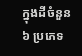ក្នុងដីចំនួន ៦ ប្រភេទ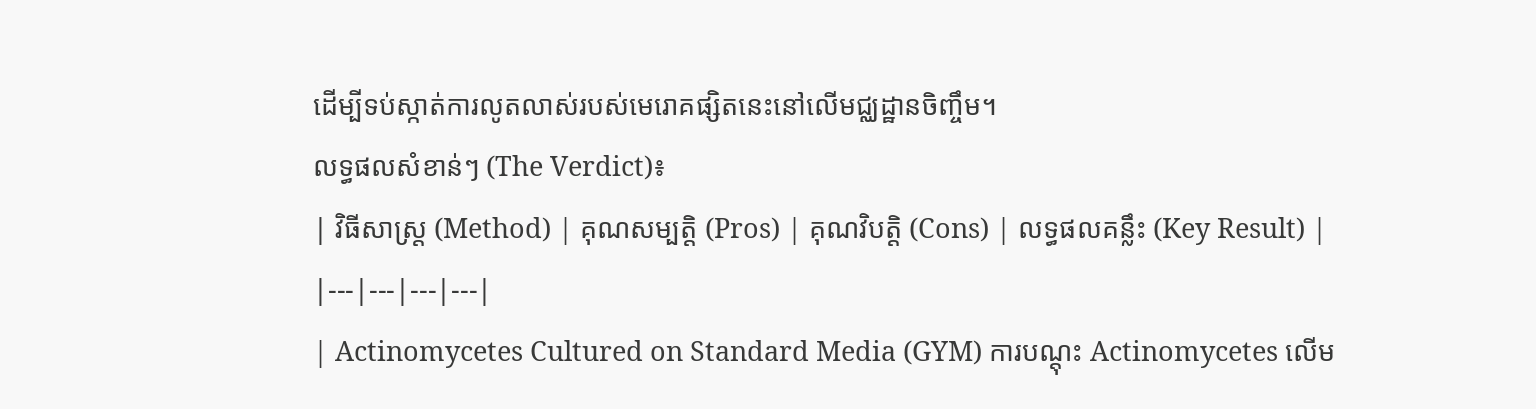ដើម្បីទប់ស្កាត់ការលូតលាស់របស់មេរោគផ្សិតនេះនៅលើមជ្ឈដ្ឋានចិញ្ចឹម។
លទ្ធផលសំខាន់ៗ (The Verdict)៖
| វិធីសាស្ត្រ (Method) | គុណសម្បត្តិ (Pros) | គុណវិបត្តិ (Cons) | លទ្ធផលគន្លឹះ (Key Result) |
|---|---|---|---|
| Actinomycetes Cultured on Standard Media (GYM) ការបណ្ដុះ Actinomycetes លើម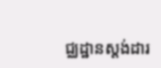ជ្ឈដ្ឋានស្តង់ដារ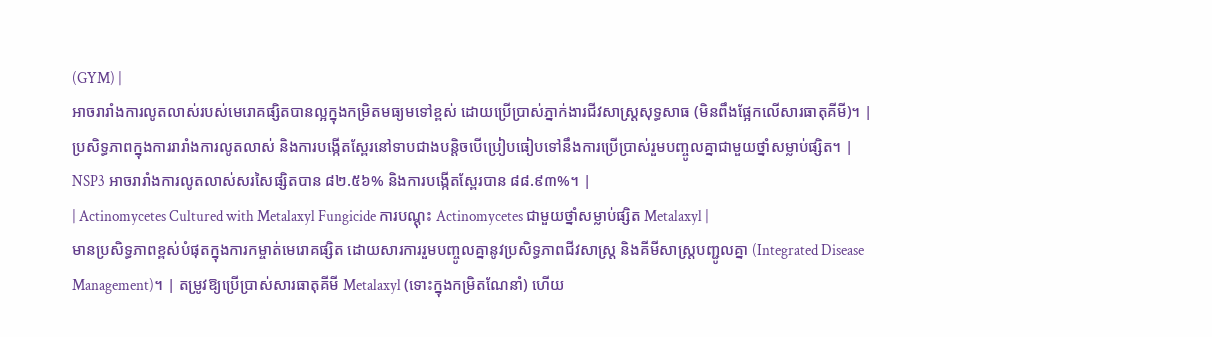(GYM) |
អាចរារាំងការលូតលាស់របស់មេរោគផ្សិតបានល្អក្នុងកម្រិតមធ្យមទៅខ្ពស់ ដោយប្រើប្រាស់ភ្នាក់ងារជីវសាស្រ្តសុទ្ធសាធ (មិនពឹងផ្អែកលើសារធាតុគីមី)។ | ប្រសិទ្ធភាពក្នុងការរារាំងការលូតលាស់ និងការបង្កើតស្ពែរនៅទាបជាងបន្តិចបើប្រៀបធៀបទៅនឹងការប្រើប្រាស់រួមបញ្ចូលគ្នាជាមួយថ្នាំសម្លាប់ផ្សិត។ | NSP3 អាចរារាំងការលូតលាស់សរសៃផ្សិតបាន ៨២.៥៦% និងការបង្កើតស្ពែរបាន ៨៨.៩៣%។ |
| Actinomycetes Cultured with Metalaxyl Fungicide ការបណ្ដុះ Actinomycetes ជាមួយថ្នាំសម្លាប់ផ្សិត Metalaxyl |
មានប្រសិទ្ធភាពខ្ពស់បំផុតក្នុងការកម្ចាត់មេរោគផ្សិត ដោយសារការរួមបញ្ចូលគ្នានូវប្រសិទ្ធភាពជីវសាស្ត្រ និងគីមីសាស្ត្របញ្ជូលគ្នា (Integrated Disease Management)។ | តម្រូវឱ្យប្រើប្រាស់សារធាតុគីមី Metalaxyl (ទោះក្នុងកម្រិតណែនាំ) ហើយ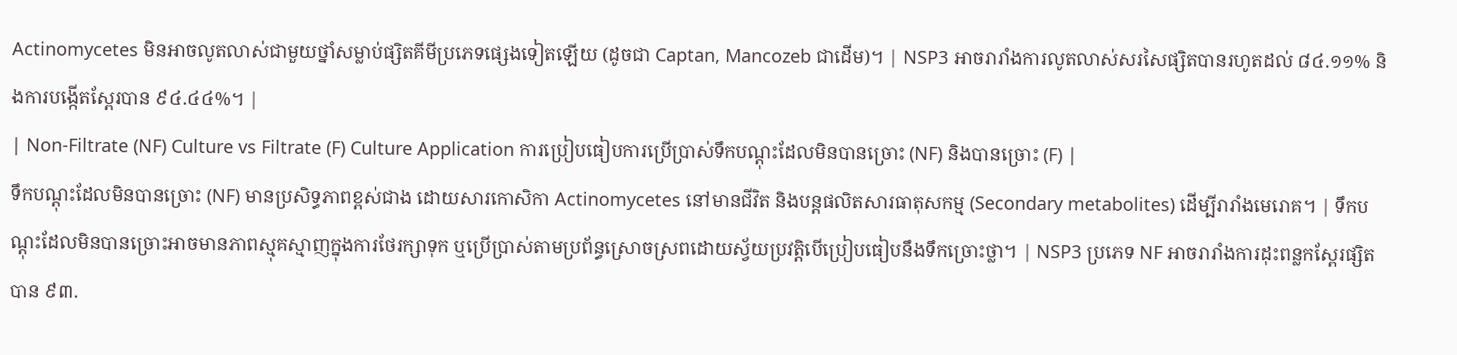Actinomycetes មិនអាចលូតលាស់ជាមួយថ្នាំសម្លាប់ផ្សិតគីមីប្រភេទផ្សេងទៀតឡើយ (ដូចជា Captan, Mancozeb ជាដើម)។ | NSP3 អាចរារាំងការលូតលាស់សរសៃផ្សិតបានរហូតដល់ ៨៤.១១% និងការបង្កើតស្ពែរបាន ៩៤.៤៤%។ |
| Non-Filtrate (NF) Culture vs Filtrate (F) Culture Application ការប្រៀបធៀបការប្រើប្រាស់ទឹកបណ្ដុះដែលមិនបានច្រោះ (NF) និងបានច្រោះ (F) |
ទឹកបណ្ដុះដែលមិនបានច្រោះ (NF) មានប្រសិទ្ធភាពខ្ពស់ជាង ដោយសារកោសិកា Actinomycetes នៅមានជីវិត និងបន្តផលិតសារធាតុសកម្ម (Secondary metabolites) ដើម្បីរារាំងមេរោគ។ | ទឹកបណ្ដុះដែលមិនបានច្រោះអាចមានភាពស្មុគស្មាញក្នុងការថែរក្សាទុក ឬប្រើប្រាស់តាមប្រព័ន្ធស្រោចស្រពដោយស្វ័យប្រវត្តិបើប្រៀបធៀបនឹងទឹកច្រោះថ្លា។ | NSP3 ប្រភេទ NF អាចរារាំងការដុះពន្លកស្ពែរផ្សិតបាន ៩៣.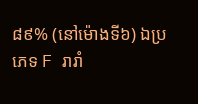៨៩% (នៅម៉ោងទី៦) ឯប្រភេទ F រារាំ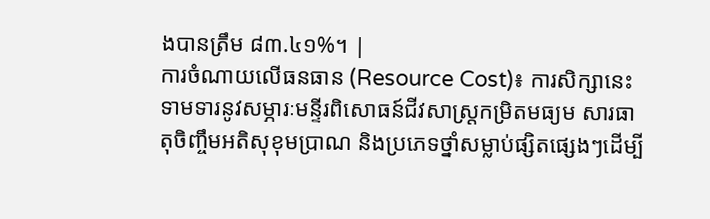ងបានត្រឹម ៨៣.៤១%។ |
ការចំណាយលើធនធាន (Resource Cost)៖ ការសិក្សានេះទាមទារនូវសម្ភារៈមន្ទីរពិសោធន៍ជីវសាស្រ្តកម្រិតមធ្យម សារធាតុចិញ្ចឹមអតិសុខុមប្រាណ និងប្រភេទថ្នាំសម្លាប់ផ្សិតផ្សេងៗដើម្បី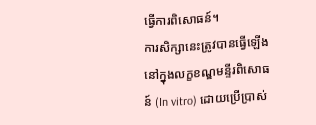ធ្វើការពិសោធន៍។
ការសិក្សានេះត្រូវបានធ្វើឡើងនៅក្នុងលក្ខខណ្ឌមន្ទីរពិសោធន៍ (In vitro) ដោយប្រើប្រាស់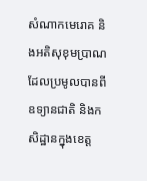សំណាកមេរោគ និងអតិសុខុមប្រាណដែលប្រមូលបានពីឧទ្យានជាតិ និងកសិដ្ឋានក្នុងខេត្ត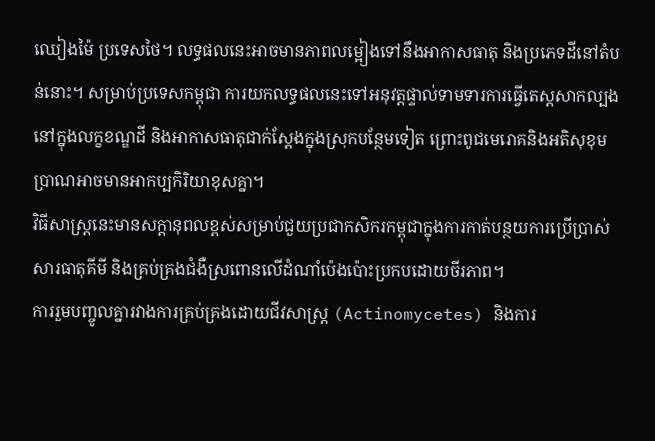ឈៀងម៉ៃ ប្រទេសថៃ។ លទ្ធផលនេះអាចមានភាពលម្អៀងទៅនឹងអាកាសធាតុ និងប្រភេទដីនៅតំបន់នោះ។ សម្រាប់ប្រទេសកម្ពុជា ការយកលទ្ធផលនេះទៅអនុវត្តផ្ទាល់ទាមទារការធ្វើតេស្តសាកល្បងនៅក្នុងលក្ខខណ្ឌដី និងអាកាសធាតុជាក់ស្តែងក្នុងស្រុកបន្ថែមទៀត ព្រោះពូជមេរោគនិងអតិសុខុមប្រាណអាចមានអាកប្បកិរិយាខុសគ្នា។
វិធីសាស្ត្រនេះមានសក្តានុពលខ្ពស់សម្រាប់ជួយប្រជាកសិករកម្ពុជាក្នុងការកាត់បន្ថយការប្រើប្រាស់សារធាតុគីមី និងគ្រប់គ្រងជំងឺស្រពោនលើដំណាំប៉េងប៉ោះប្រកបដោយចីរភាព។
ការរួមបញ្ចូលគ្នារវាងការគ្រប់គ្រងដោយជីវសាស្ត្រ (Actinomycetes) និងការ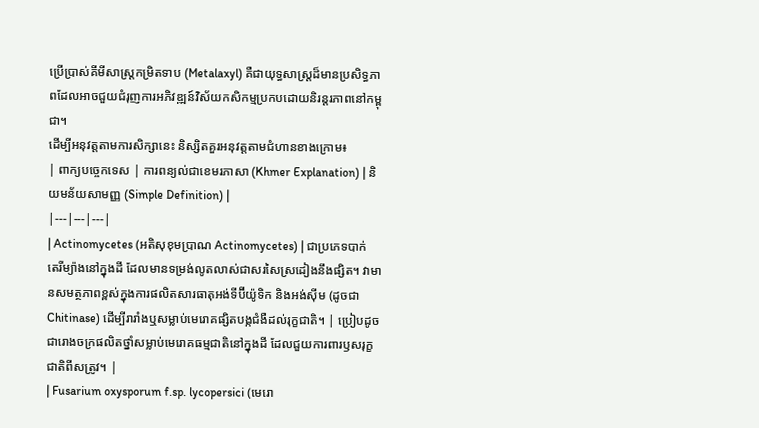ប្រើប្រាស់គីមីសាស្ត្រកម្រិតទាប (Metalaxyl) គឺជាយុទ្ធសាស្ត្រដ៏មានប្រសិទ្ធភាពដែលអាចជួយជំរុញការអភិវឌ្ឍន៍វិស័យកសិកម្មប្រកបដោយនិរន្តរភាពនៅកម្ពុជា។
ដើម្បីអនុវត្តតាមការសិក្សានេះ និស្សិតគួរអនុវត្តតាមជំហានខាងក្រោម៖
| ពាក្យបច្ចេកទេស | ការពន្យល់ជាខេមរភាសា (Khmer Explanation) | និយមន័យសាមញ្ញ (Simple Definition) |
|---|---|---|
| Actinomycetes (អតិសុខុមប្រាណ Actinomycetes) | ជាប្រភេទបាក់តេរីម្យ៉ាងនៅក្នុងដី ដែលមានទម្រង់លូតលាស់ជាសរសៃស្រដៀងនឹងផ្សិត។ វាមានសមត្ថភាពខ្ពស់ក្នុងការផលិតសារធាតុអង់ទីប៊ីយ៉ូទិក និងអង់ស៊ីម (ដូចជា Chitinase) ដើម្បីរារាំងឬសម្លាប់មេរោគផ្សិតបង្កជំងឺដល់រុក្ខជាតិ។ | ប្រៀបដូចជារោងចក្រផលិតថ្នាំសម្លាប់មេរោគធម្មជាតិនៅក្នុងដី ដែលជួយការពារឫសរុក្ខជាតិពីសត្រូវ។ |
| Fusarium oxysporum f.sp. lycopersici (មេរោ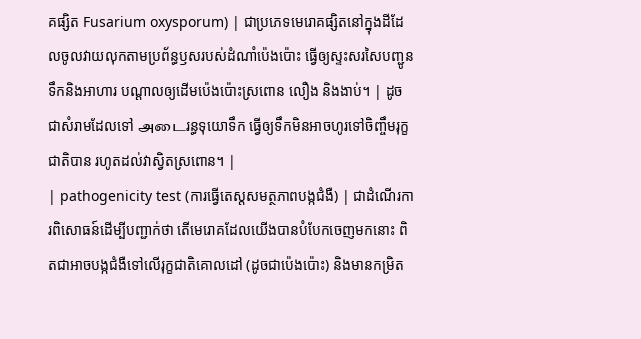គផ្សិត Fusarium oxysporum) | ជាប្រភេទមេរោគផ្សិតនៅក្នុងដីដែលចូលវាយលុកតាមប្រព័ន្ធឫសរបស់ដំណាំប៉េងប៉ោះ ធ្វើឲ្យស្ទះសរសៃបញ្ជូនទឹកនិងអាហារ បណ្ដាលឲ្យដើមប៉េងប៉ោះស្រពោន លឿង និងងាប់។ | ដូចជាសំរាមដែលទៅ அடைរន្ធទុយោទឹក ធ្វើឲ្យទឹកមិនអាចហូរទៅចិញ្ចឹមរុក្ខជាតិបាន រហូតដល់វាស្វិតស្រពោន។ |
| pathogenicity test (ការធ្វើតេស្តសមត្ថភាពបង្កជំងឺ) | ជាដំណើរការពិសោធន៍ដើម្បីបញ្ជាក់ថា តើមេរោគដែលយើងបានបំបែកចេញមកនោះ ពិតជាអាចបង្កជំងឺទៅលើរុក្ខជាតិគោលដៅ (ដូចជាប៉េងប៉ោះ) និងមានកម្រិត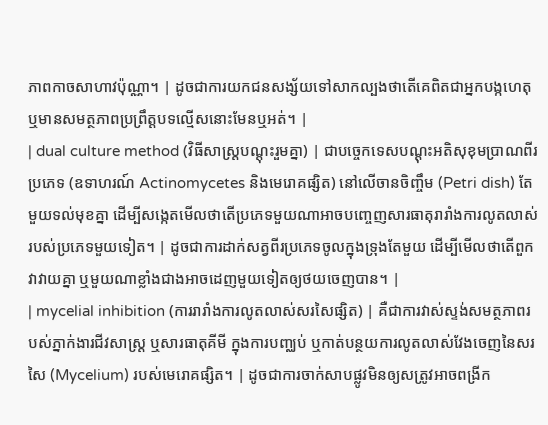ភាពកាចសាហាវប៉ុណ្ណា។ | ដូចជាការយកជនសង្ស័យទៅសាកល្បងថាតើគេពិតជាអ្នកបង្កហេតុ ឬមានសមត្ថភាពប្រព្រឹត្តបទល្មើសនោះមែនឬអត់។ |
| dual culture method (វិធីសាស្ត្របណ្ដុះរួមគ្នា) | ជាបច្ចេកទេសបណ្ដុះអតិសុខុមប្រាណពីរប្រភេទ (ឧទាហរណ៍ Actinomycetes និងមេរោគផ្សិត) នៅលើចានចិញ្ចឹម (Petri dish) តែមួយទល់មុខគ្នា ដើម្បីសង្កេតមើលថាតើប្រភេទមួយណាអាចបញ្ចេញសារធាតុរារាំងការលូតលាស់របស់ប្រភេទមួយទៀត។ | ដូចជាការដាក់សត្វពីរប្រភេទចូលក្នុងទ្រុងតែមួយ ដើម្បីមើលថាតើពួកវាវាយគ្នា ឬមួយណាខ្លាំងជាងអាចដេញមួយទៀតឲ្យថយចេញបាន។ |
| mycelial inhibition (ការរារាំងការលូតលាស់សរសៃផ្សិត) | គឺជាការវាស់ស្ទង់សមត្ថភាពរបស់ភ្នាក់ងារជីវសាស្រ្ត ឬសារធាតុគីមី ក្នុងការបញ្ឈប់ ឬកាត់បន្ថយការលូតលាស់វែងចេញនៃសរសៃ (Mycelium) របស់មេរោគផ្សិត។ | ដូចជាការចាក់សាបផ្លូវមិនឲ្យសត្រូវអាចពង្រីក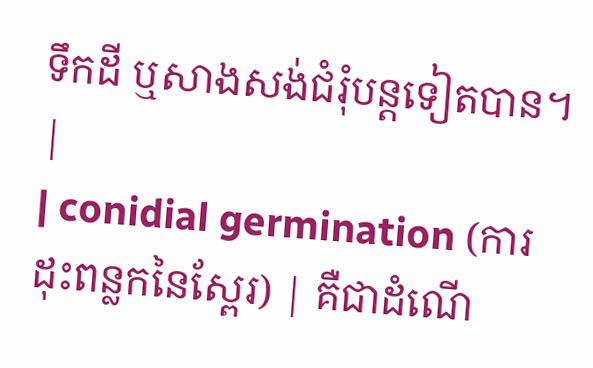ទឹកដី ឬសាងសង់ជំរុំបន្តទៀតបាន។ |
| conidial germination (ការដុះពន្លកនៃស្ពែរ) | គឺជាដំណើ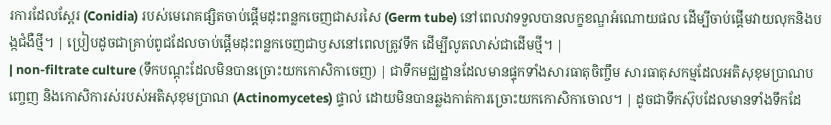រការដែលស្ពែរ (Conidia) របស់មេរោគផ្សិតចាប់ផ្ដើមដុះពន្លកចេញជាសរសៃ (Germ tube) នៅពេលវាទទួលបានលក្ខខណ្ឌអំណោយផល ដើម្បីចាប់ផ្ដើមវាយលុកនិងបង្កជំងឺថ្មី។ | ប្រៀបដូចជាគ្រាប់ពូជដែលចាប់ផ្ដើមដុះពន្លកចេញជាឫសនៅពេលត្រូវទឹក ដើម្បីលូតលាស់ជាដើមថ្មី។ |
| non-filtrate culture (ទឹកបណ្ដុះដែលមិនបានច្រោះយកកោសិកាចេញ) | ជាទឹកមជ្ឈដ្ឋានដែលមានផ្ទុកទាំងសារធាតុចិញ្ចឹម សារធាតុសកម្មដែលអតិសុខុមប្រាណបញ្ចេញ និងកោសិការស់របស់អតិសុខុមប្រាណ (Actinomycetes) ផ្ទាល់ ដោយមិនបានឆ្លងកាត់ការច្រោះយកកោសិកាចោល។ | ដូចជាទឹកស៊ុបដែលមានទាំងទឹកដែ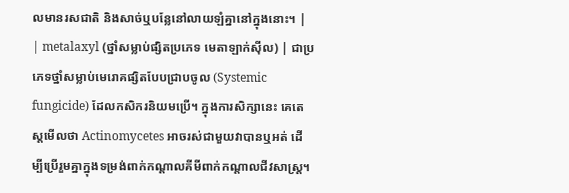លមានរសជាតិ និងសាច់ឬបន្លែនៅលាយឡំគ្នានៅក្នុងនោះ។ |
| metalaxyl (ថ្នាំសម្លាប់ផ្សិតប្រភេទ មេតាឡាក់ស៊ីល) | ជាប្រភេទថ្នាំសម្លាប់មេរោគផ្សិតបែបជ្រាបចូល (Systemic fungicide) ដែលកសិករនិយមប្រើ។ ក្នុងការសិក្សានេះ គេតេស្តមើលថា Actinomycetes អាចរស់ជាមួយវាបានឬអត់ ដើម្បីប្រើរួមគ្នាក្នុងទម្រង់ពាក់កណ្តាលគីមីពាក់កណ្តាលជីវសាស្ត្រ។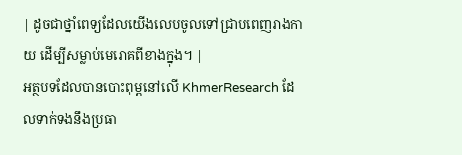| ដូចជាថ្នាំពេទ្យដែលយើងលេបចូលទៅជ្រាបពេញរាងកាយ ដើម្បីសម្លាប់មេរោគពីខាងក្នុង។ |
អត្ថបទដែលបានបោះពុម្ពនៅលើ KhmerResearch ដែលទាក់ទងនឹងប្រធា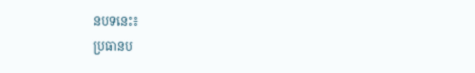នបទនេះ៖
ប្រធានប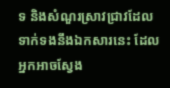ទ និងសំណួរស្រាវជ្រាវដែលទាក់ទងនឹងឯកសារនេះ ដែលអ្នកអាចស្វែង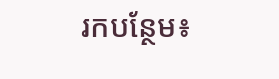រកបន្ថែម៖